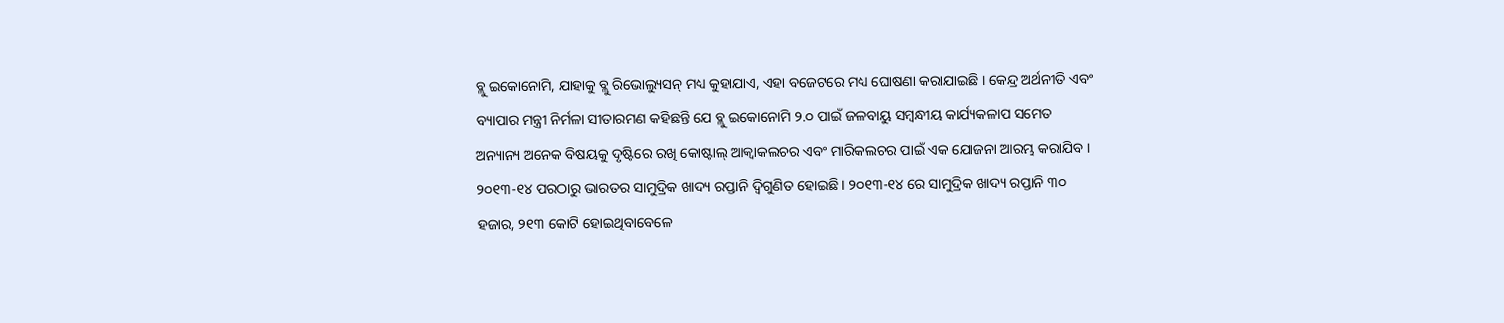ବ୍ଲୁ ଇକୋନୋମି, ଯାହାକୁ ବ୍ଲୁ ରିଭୋଲ୍ୟୁସନ୍ ମଧ୍ୟ କୁହାଯାଏ, ଏହା ବଜେଟରେ ମଧ୍ୟ ଘୋଷଣା କରାଯାଇଛି । କେନ୍ଦ୍ର ଅର୍ଥନୀତି ଏବଂ ବ୍ୟାପାର ମନ୍ତ୍ରୀ ନିର୍ମଳା ସୀତାରମଣ କହିଛନ୍ତି ଯେ ବ୍ଲୁ ଇକୋନୋମି ୨.୦ ପାଇଁ ଜଳବାୟୁ ସମ୍ବନ୍ଧୀୟ କାର୍ଯ୍ୟକଳାପ ସମେତ ଅନ୍ୟାନ୍ୟ ଅନେକ ବିଷୟକୁ ଦୃଷ୍ଟିରେ ରଖି କୋଷ୍ଟାଲ୍ ଆକ୍ୱାକଲଚର ଏବଂ ମାରିକଲଚର ପାଇଁ ଏକ ଯୋଜନା ଆରମ୍ଭ କରାଯିବ ।
୨୦୧୩-୧୪ ପରଠାରୁ ଭାରତର ସାମୁଦ୍ରିକ ଖାଦ୍ୟ ରପ୍ତାନି ଦ୍ୱିଗୁଣିତ ହୋଇଛି। ୨୦୧୩-୧୪ ରେ ସାମୁଦ୍ରିକ ଖାଦ୍ୟ ରପ୍ତାନି ୩୦ ହଜାର, ୨୧୩ କୋଟି ହୋଇଥିବାବେଳେ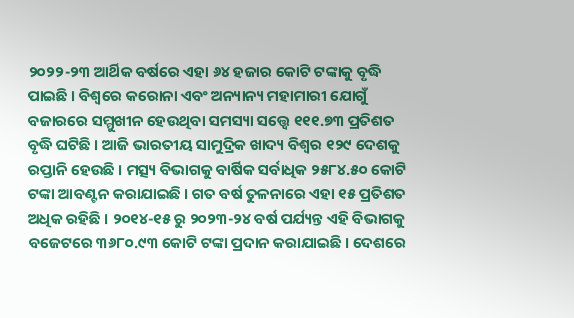୨୦୨୨-୨୩ ଆର୍ଥିକ ବର୍ଷରେ ଏହା ୬୪ ହଜାର କୋଟି ଟଙ୍କାକୁ ବୃଦ୍ଧି ପାଇଛି । ବିଶ୍ୱରେ କରୋନା ଏବଂ ଅନ୍ୟାନ୍ୟ ମହାମାରୀ ଯୋଗୁଁ ବଜାରରେ ସମ୍ମୁଖୀନ ହେଉଥିବା ସମସ୍ୟା ସତ୍ତ୍ୱେ ୧୧୧.୭୩ ପ୍ରତିଶତ ବୃଦ୍ଧି ଘଟିଛି । ଆଜି ଭାରତୀୟ ସାମୁଦ୍ରିକ ଖାଦ୍ୟ ବିଶ୍ୱର ୧୨୯ ଦେଶକୁ ରପ୍ତାନି ହେଉଛି । ମତ୍ସ୍ୟ ବିଭାଗକୁ ବାର୍ଷିକ ସର୍ବାଧିକ ୨୫୮୪.୫୦ କୋଟି ଟଙ୍କା ଆବଣ୍ଟନ କରାଯାଇଛି । ଗତ ବର୍ଷ ତୁଳନାରେ ଏହା ୧୫ ପ୍ରତିଶତ ଅଧିକ ରହିଛି । ୨୦୧୪-୧୫ ରୁ ୨୦୨୩-୨୪ ବର୍ଷ ପର୍ଯ୍ୟନ୍ତ ଏହି ବିଭାଗକୁ ବଜେଟରେ ୩୬୮୦.୯୩ କୋଟି ଟଙ୍କା ପ୍ରଦାନ କରାଯାଇଛି । ଦେଶରେ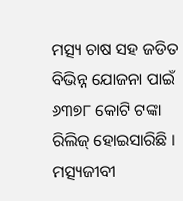ମତ୍ସ୍ୟ ଚାଷ ସହ ଜଡିତ ବିଭିନ୍ନ ଯୋଜନା ପାଇଁ ୬୩୭୮ କୋଟି ଟଙ୍କା ରିଲିଜ୍ ହୋଇସାରିଛି । ମତ୍ସ୍ୟଜୀବୀ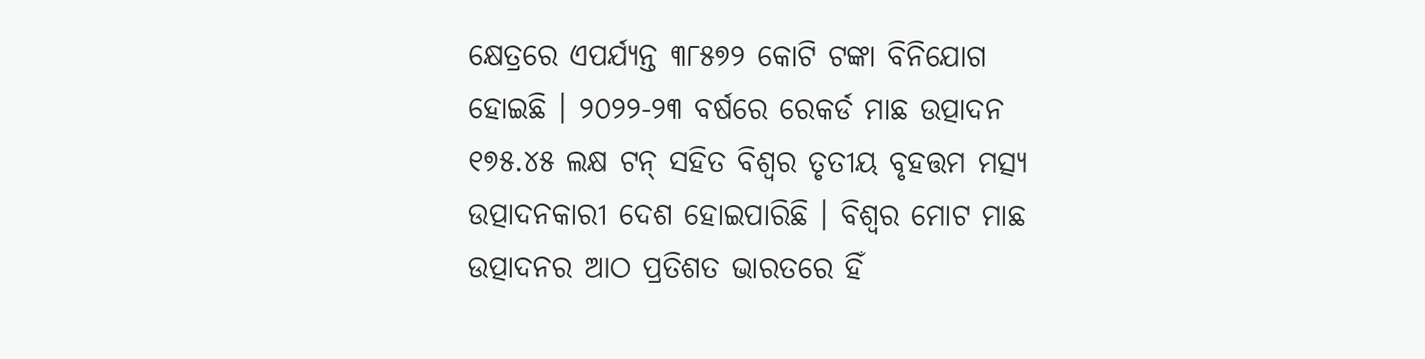କ୍ଷେତ୍ରରେ ଏପର୍ଯ୍ୟନ୍ତ ୩୮୫୭୨ କୋଟି ଟଙ୍କା ବିନିଯୋଗ ହୋଇଛି । ୨୦୨୨-୨୩ ବର୍ଷରେ ରେକର୍ଡ ମାଛ ଉତ୍ପାଦନ ୧୭୫.୪୫ ଲକ୍ଷ ଟନ୍ ସହିତ ବିଶ୍ୱର ତୃତୀୟ ବୃହତ୍ତମ ମତ୍ସ୍ୟ ଉତ୍ପାଦନକାରୀ ଦେଶ ହୋଇପାରିଛି । ବିଶ୍ୱର ମୋଟ ମାଛ ଉତ୍ପାଦନର ଆଠ ପ୍ରତିଶତ ଭାରତରେ ହିଁ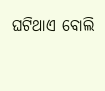ଘଟିଥାଏ ବୋଲି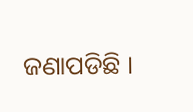ଜଣାପଡିଛି ।